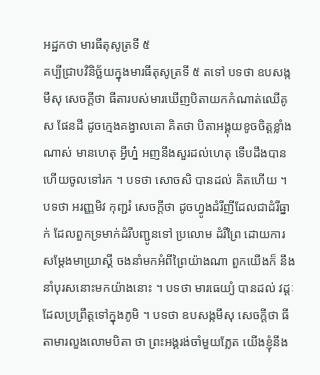អដ្ឋកថា មារធីតុសូត្រទី ៥
គប្បីជ្រាបវិនិច្ឆ័យក្នុងមារធីតុសូត្រទី ៥ តទៅ បទថា ឧបសង្កមឹសុ សេចក្តីថា ធីតារបស់មារឃើញបិតាយកកំណាត់ឈើគូស ផែនដី ដូចក្មេងគង្វាលគោ គិតថា បិតាអង្គុយខូចចិត្តខ្លាំងណាស់ មានហេតុ អ្វីហ្ន៎ អញនឹងសួរដល់ហេតុ ទើបដឹងបាន ហើយចូលទៅរក ។ បទថា សោចសិ បានដល់ គិតហើយ ។ បទថា អរញ្ញមិវ កុញ្ជរំ សេចក្តីថា ដូចហ្វូងដំរីញីដែលជាដំរីធ្នាក់ ដែលពួកទ្រមាក់ដំរីបញ្ជូនទៅ ប្រលោម ដំរីព្រៃ ដោយការសម្តែងមាយ្រាស្តី ចងនាំមកអំពីព្រៃយ៉ាងណា ពួកយើងក៏ នឹងនាំបុរសនោះមកយ៉ាងនោះ ។ បទថា មារធេយ្យំ បានដល់ វដ្តៈដែលប្រព្រឹត្តទៅក្នុងភូមិ ។ បទថា ឧបសង្កមឹសុ សេចក្តីថា ធីតាមារលួងលោមបិតា ថា ព្រះអង្គរង់ចាំមួយភ្លែត យើងខ្ញុំនឹង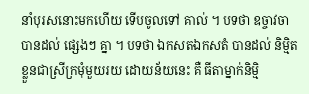នាំបុរសនោះមកហើយ ទើបចូលទៅ គាល់ ។ បទថា ឧច្ចាវចា បានដល់ ផ្សេងៗ គ្នា ។ បទថា ឯកសតឯកសតំ បានដល់ និម្មិតខ្លួនជាស្រីក្រមុំមួយរយ ដោយន័យនេះ គឺ ធីតាម្នាក់និម្មិ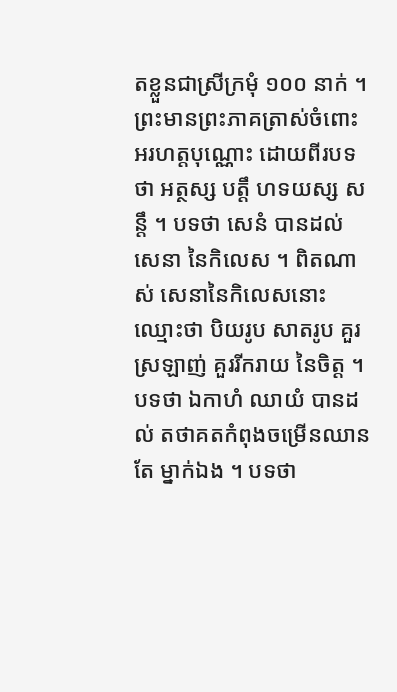តខ្លួនជាស្រីក្រមុំ ១០០ នាក់ ។ ព្រះមានព្រះភាគត្រាស់ចំពោះ អរហត្តបុណ្ណោះ ដោយពីរបទថា អត្ថស្ស បត្តឹ ហទយស្ស សន្តឹ ។ បទថា សេនំ បានដល់ សេនា នៃកិលេស ។ ពិតណាស់ សេនានៃកិលេសនោះ ឈ្មោះថា បិយរូប សាតរូប គួរស្រឡាញ់ គួររីករាយ នៃចិត្ត ។ បទថា ឯកាហំ ឈាយំ បានដល់ តថាគតកំពុងចម្រើនឈានតែ ម្នាក់ឯង ។ បទថា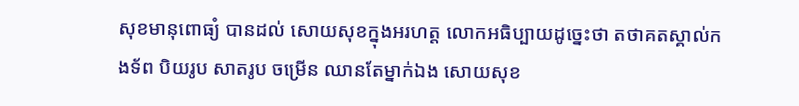សុខមានុពោធ្យំ បានដល់ សោយសុខក្នុងអរហត្ត លោកអធិប្បាយដូច្នេះថា តថាគតស្គាល់កងទ័ព បិយរូប សាតរូប ចម្រើន ឈានតែម្នាក់ឯង សោយសុខ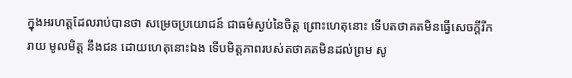ក្នុងអរហត្តដែលរាប់បានថា សម្រេចប្រយោជន៍ ជាធម៌ស្ងប់នៃចិត្ត ព្រោះហេតុនោះ ទើបតថាគតមិនធ្វើសេចក្តីរីករាយ មូលមិត្ត នឹងជន ដោយហេតុនោះឯង ទើបមិត្តភាពរបស់តថាគតមិនដល់ព្រម សូ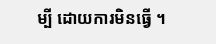ម្បី ដោយការមិនធ្វើ ។